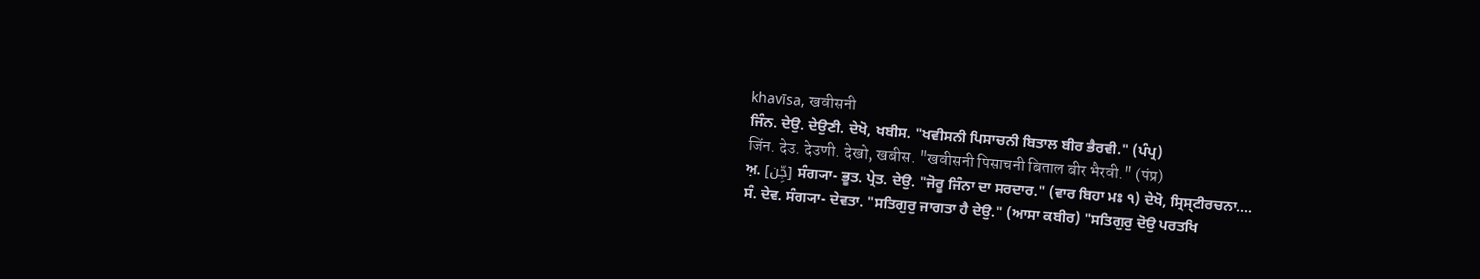khavīsa, खवीसनी
ਜਿੰਨ. ਦੇਉ. ਦੇਉਣੀ. ਦੇਖੋ, ਖਬੀਸ. "ਖਵੀਸਨੀ ਪਿਸਾਚਨੀ ਬਿਤਾਲ ਬੀਰ ਭੈਰਵੀ." (ਪੰਪ੍ਰ)
जिंन. देउ. देउणी. देखो, खबीस. "खवीसनी पिसाचनी बिताल बीर भैरवी." (पंप्र)
ਅ਼. [جِّن] ਸੰਗ੍ਯਾ- ਭੂਤ. ਪ੍ਰੇਤ. ਦੇਉ. "ਜੋਰੂ ਜਿੰਨਾ ਦਾ ਸਰਦਾਰ." (ਵਾਰ ਬਿਹਾ ਮਃ ੧) ਦੇਖੋ, ਸ੍ਰਿਸ੍ਟੀਰਚਨਾ....
ਸੰ. ਦੇਵ. ਸੰਗ੍ਯਾ- ਦੇਵਤਾ. "ਸਤਿਗੁਰੁ ਜਾਗਤਾ ਹੈ ਦੇਉ." (ਆਸਾ ਕਬੀਰ) "ਸਤਿਗੁਰੁ ਦੋਉ ਪਰਤਖਿ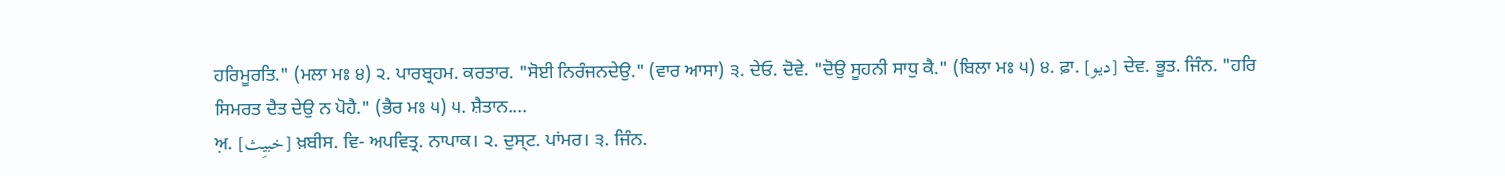ਹਰਿਮੂਰਤਿ." (ਮਲਾ ਮਃ ੪) ੨. ਪਾਰਬ੍ਰਹਮ. ਕਰਤਾਰ. "ਸੋਈ ਨਿਰੰਜਨਦੇਉ." (ਵਾਰ ਆਸਾ) ੩. ਦੇਓ. ਦੋਵੇ. "ਦੋਉ ਸੂਹਨੀ ਸਾਧੁ ਕੈ." (ਬਿਲਾ ਮਃ ੫) ੪. ਫ਼ਾ. [دیو] ਦੇਵ. ਭੂਤ. ਜਿੰਨ. "ਹਰਿ ਸਿਮਰਤ ਦੈਤ ਦੇਉ ਨ ਪੋਹੈ." (ਭੈਰ ਮਃ ੫) ੫. ਸ਼ੈਤਾਨ....
ਅ਼. [خبیِث] ਖ਼ਬੀਸ. ਵਿ- ਅਪਵਿਤ੍ਰ. ਨਾਪਾਕ। ੨. ਦੁਸ੍ਟ. ਪਾਂਮਰ। ੩. ਜਿੰਨ.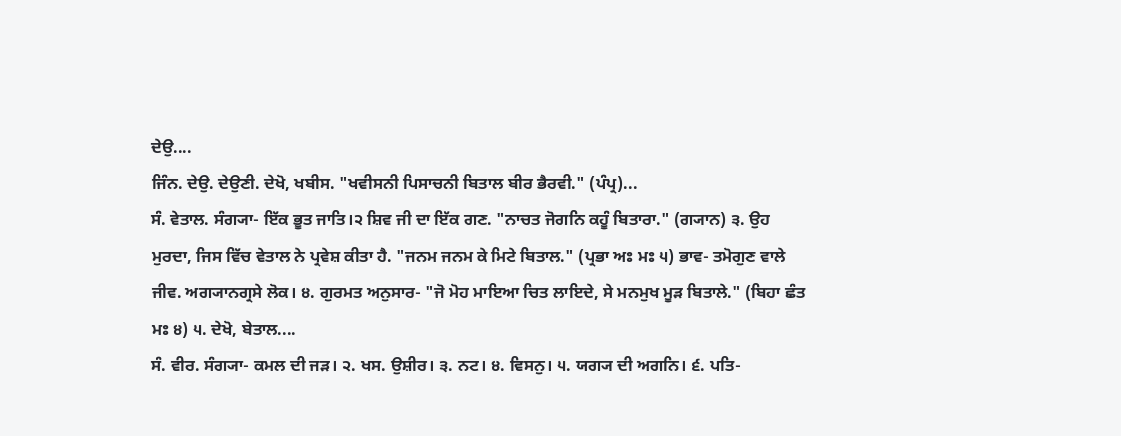ਦੇਉ....
ਜਿੰਨ. ਦੇਉ. ਦੇਉਣੀ. ਦੇਖੋ, ਖਬੀਸ. "ਖਵੀਸਨੀ ਪਿਸਾਚਨੀ ਬਿਤਾਲ ਬੀਰ ਭੈਰਵੀ." (ਪੰਪ੍ਰ)...
ਸੰ. ਵੇਤਾਲ. ਸੰਗ੍ਯਾ- ਇੱਕ ਭੂਤ ਜਾਤਿ।੨ ਸ਼ਿਵ ਜੀ ਦਾ ਇੱਕ ਗਣ. "ਨਾਚਤ ਜੋਗਨਿ ਕਹੂੰ ਬਿਤਾਰਾ." (ਗ੍ਯਾਨ) ੩. ਉਹ ਮੁਰਦਾ, ਜਿਸ ਵਿੱਚ ਵੇਤਾਲ ਨੇ ਪ੍ਰਵੇਸ਼ ਕੀਤਾ ਹੈ. "ਜਨਮ ਜਨਮ ਕੇ ਮਿਟੇ ਬਿਤਾਲ." (ਪ੍ਰਭਾ ਅਃ ਮਃ ੫) ਭਾਵ- ਤਮੋਗੁਣ ਵਾਲੇ ਜੀਵ. ਅਗ੍ਯਾਨਗ੍ਰਸੇ ਲੋਕ। ੪. ਗੁਰਮਤ ਅਨੁਸਾਰ- "ਜੋ ਮੋਹ ਮਾਇਆ ਚਿਤ ਲਾਇਦੇ, ਸੇ ਮਨਮੁਖ ਮੂੜ ਬਿਤਾਲੇ." (ਬਿਹਾ ਛੰਤ ਮਃ ੪) ੫. ਦੇਖੋ, ਬੇਤਾਲ....
ਸੰ. ਵੀਰ. ਸੰਗ੍ਯਾ- ਕਮਲ ਦੀ ਜੜ। ੨. ਖਸ. ਉਸ਼ੀਰ। ੩. ਨਟ। ੪. ਵਿਸਨੁ। ੫. ਯਗ੍ਯ ਦੀ ਅਗਨਿ। ੬. ਪਤਿ-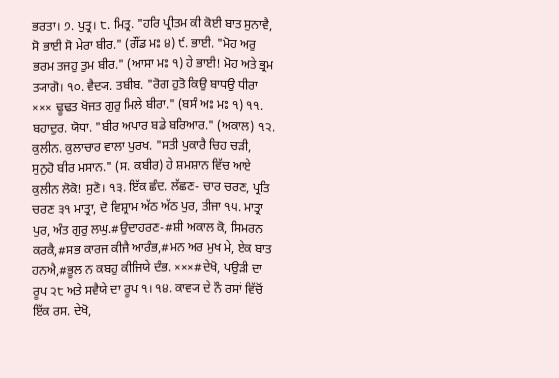ਭਰਤਾ। ੭. ਪੁਤ੍ਰ। ੮. ਮਿਤ੍ਰ. "ਹਰਿ ਪ੍ਰੀਤਮ ਕੀ ਕੋਈ ਬਾਤ ਸੁਨਾਵੈ, ਸੋ ਭਾਈ ਸੋ ਮੇਰਾ ਬੀਰ." (ਗੌਂਡ ਮਃ ੪) ੯. ਭਾਈ. "ਮੋਹ ਅਰੁ ਭਰਮ ਤਜਹੁ ਤੁਮ ਬੀਰ." (ਆਸਾ ਮਃ ੧) ਹੇ ਭਾਈ! ਮੋਹ ਅਤੇ ਭ੍ਰਮ ਤ੍ਯਾਗੋ। ੧੦. ਵੈਦ੍ਯ. ਤਬੀਬ. "ਰੋਗ ਹੁਤੋ ਕਿਉ ਬਾਧਉ ਧੀਰਾ ××× ਢੂਢਤ ਖੋਜਤ ਗੁਰੁ ਮਿਲੇ ਬੀਰਾ." (ਬਸੰ ਅਃ ਮਃ ੧) ੧੧. ਬਹਾਦੁਰ. ਯੋਧਾ. "ਬੀਰ ਅਪਾਰ ਬਡੇ ਬਰਿਆਰ." (ਅਕਾਲ) ੧੨. ਕੁਲੀਨ. ਕੁਲਾਚਾਰ ਵਾਲਾ ਪੁਰਖ. "ਸਤੀ ਪੁਕਾਰੈ ਚਿਹ ਚੜੀ, ਸੁਨੁਹੋ ਬੀਰ ਮਸਾਨ." (ਸ. ਕਬੀਰ) ਹੇ ਸ਼ਮਸ਼ਾਨ ਵਿੱਚ ਆਏ ਕੁਲੀਨ ਲੋਕੋ! ਸੁਣੋ। ੧੩. ਇੱਕ ਛੰਦ. ਲੱਛਣ- ਚਾਰ ਚਰਣ, ਪ੍ਰਤਿ ਚਰਣ ੩੧ ਮਾਤ੍ਰਾ, ਦੋ ਵਿਸ਼੍ਰਾਮ ਅੱਠ ਅੱਠ ਪੁਰ, ਤੀਜਾ ੧੫. ਮਾਤ੍ਰਾ ਪੁਰ, ਅੰਤ ਗੁਰੁ ਲਘੁ.#ਉਦਾਹਰਣ-#ਸ਼ੀ ਅਕਾਲ ਕੋ, ਸਿਮਰਨ ਕਰਕੈ,#ਸਭ ਕਾਰਜ ਕੀਜੈ ਆਰੰਭ,#ਮਨ ਅਰ ਮੁਖ ਮੇ, ਏਕ ਬਾਤ ਹਨਐ,#ਭੂਲ ਨ ਕਬਹੁ ਕੀਜਿਯੇ ਦੰਭ. ×××#ਦੇਖੋ, ਪਉੜੀ ਦਾ ਰੂਪ ੨੮ ਅਤੇ ਸਵੈਯੇ ਦਾ ਰੂਪ ੧। ੧੪. ਕਾਵ੍ਯ ਦੇ ਨੌ ਰਸਾਂ ਵਿੱਚੋਂ ਇੱਕ ਰਸ. ਦੇਖੋ,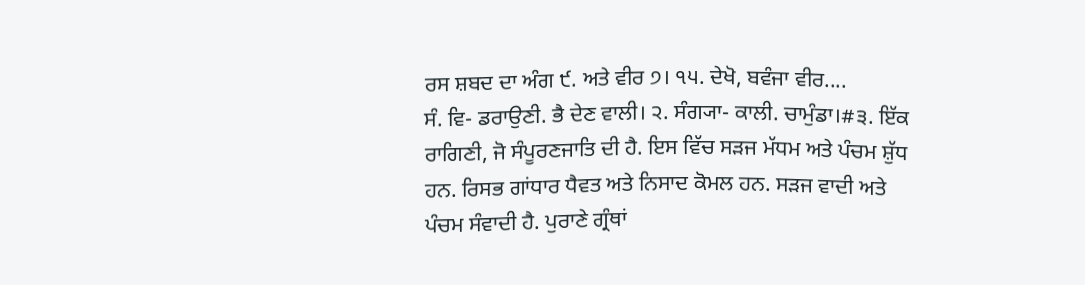ਰਸ ਸ਼ਬਦ ਦਾ ਅੰਗ ੯. ਅਤੇ ਵੀਰ ੭। ੧੫. ਦੇਖੋ, ਬਵੰਜਾ ਵੀਰ....
ਸੰ. ਵਿ- ਡਰਾਉਣੀ. ਭੈ ਦੇਣ ਵਾਲੀ। ੨. ਸੰਗ੍ਯਾ- ਕਾਲੀ. ਚਾਮੁੰਡਾ।#੩. ਇੱਕ ਰਾਗਿਣੀ, ਜੋ ਸੰਪੂਰਣਜਾਤਿ ਦੀ ਹੈ. ਇਸ ਵਿੱਚ ਸੜਜ ਮੱਧਮ ਅਤੇ ਪੰਚਮ ਸ਼ੁੱਧ ਹਨ. ਰਿਸਭ ਗਾਂਧਾਰ ਧੈਵਤ ਅਤੇ ਨਿਸਾਦ ਕੋਮਲ ਹਨ. ਸੜਜ ਵਾਦੀ ਅਤੇ ਪੰਚਮ ਸੰਵਾਦੀ ਹੈ. ਪੁਰਾਣੇ ਗ੍ਰੰਥਾਂ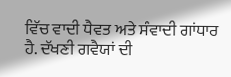ਵਿੱਚ ਵਾਦੀ ਧੈਵਤ ਅਤੇ ਸੰਵਾਦੀ ਗਾਂਧਾਰ ਹੈ. ਦੱਖਣੀ ਗਵੈਯਾਂ ਦੀ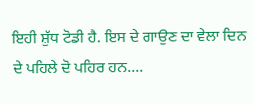ਇਹੀ ਸ਼ੁੱਧ ਟੋਡੀ ਹੈ. ਇਸ ਦੇ ਗਾਉਣ ਦਾ ਵੇਲਾ ਦਿਨ ਦੇ ਪਹਿਲੇ ਦੋ ਪਹਿਰ ਹਨ....